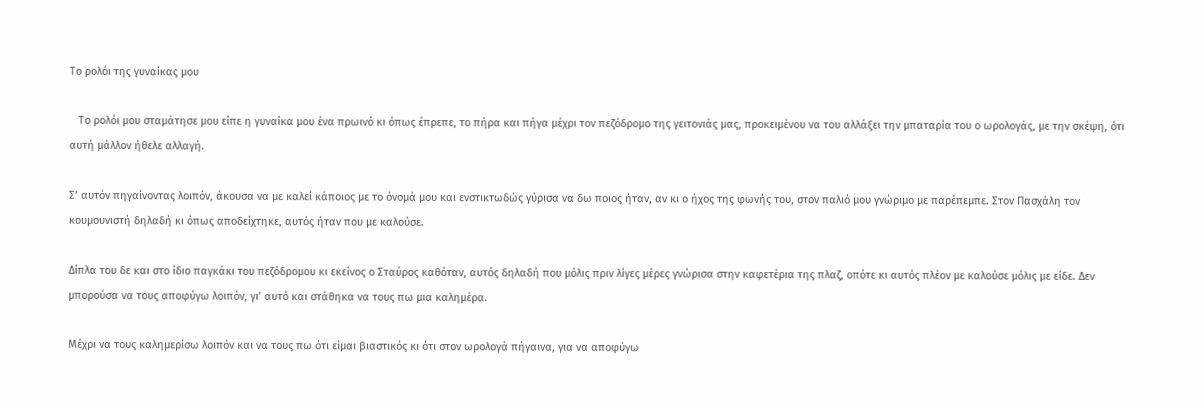Το ρολόι της γυναίκας μου

   Το ρολόι μου σταμάτησε μου είπε η γυναίκα μου ένα πρωινό κι όπως έπρεπε, το πήρα και πήγα μέχρι τον πεζόδρομο της γειτονιάς μας, προκειμένου να του αλλάξει την μπαταρία του ο ωρολογάς, με την σκέψη, ότι αυτή μάλλον ήθελε αλλαγή.

Σ’ αυτόν πηγαίνοντας λοιπόν, άκουσα να με καλεί κάποιος με το όνομά μου και ενστικτωδώς γύρισα να δω ποιος ήταν, αν κι ο ήχος της φωνής του, στον παλιό μου γνώριμο με παρέπεμπε. Στον Πασχάλη τον κουμουνιστή δηλαδή κι όπως αποδείχτηκε, αυτός ήταν που με καλούσε.

Δίπλα του δε και στο ίδιο παγκάκι του πεζόδρομου κι εκείνος ο Σταύρος καθόταν, αυτός δηλαδή που μόλις πριν λίγες μέρες γνώρισα στην καφετέρια της πλαζ, οπότε κι αυτός πλέον με καλούσε μόλις με είδε. Δεν μπορούσα να τους αποφύγω λοιπόν, γι’ αυτό και στάθηκα να τους πω μια καλημέρα.

Μέχρι να τους καλημερίσω λοιπόν και να τους πω ότι είμαι βιαστικός κι ότι στον ωρολογά πήγαινα, για να αποφύγω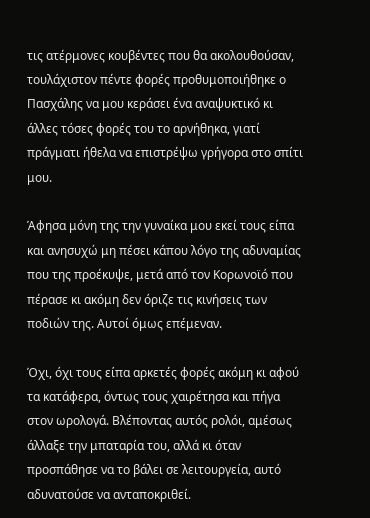τις ατέρμονες κουβέντες που θα ακολουθούσαν, τουλάχιστον πέντε φορές προθυμοποιήθηκε ο Πασχάλης να μου κεράσει ένα αναψυκτικό κι άλλες τόσες φορές του το αρνήθηκα, γιατί πράγματι ήθελα να επιστρέψω γρήγορα στο σπίτι μου.

Άφησα μόνη της την γυναίκα μου εκεί τους είπα και ανησυχώ μη πέσει κάπου λόγο της αδυναμίας που της προέκυψε, μετά από τον Κορωνοϊό που πέρασε κι ακόμη δεν όριζε τις κινήσεις των ποδιών της. Αυτοί όμως επέμεναν.

Όχι, όχι τους είπα αρκετές φορές ακόμη κι αφού τα κατάφερα, όντως τους χαιρέτησα και πήγα στον ωρολογά. Βλέποντας αυτός ρολόι, αμέσως άλλαξε την μπαταρία του, αλλά κι όταν προσπάθησε να το βάλει σε λειτουργεία, αυτό αδυνατούσε να ανταποκριθεί.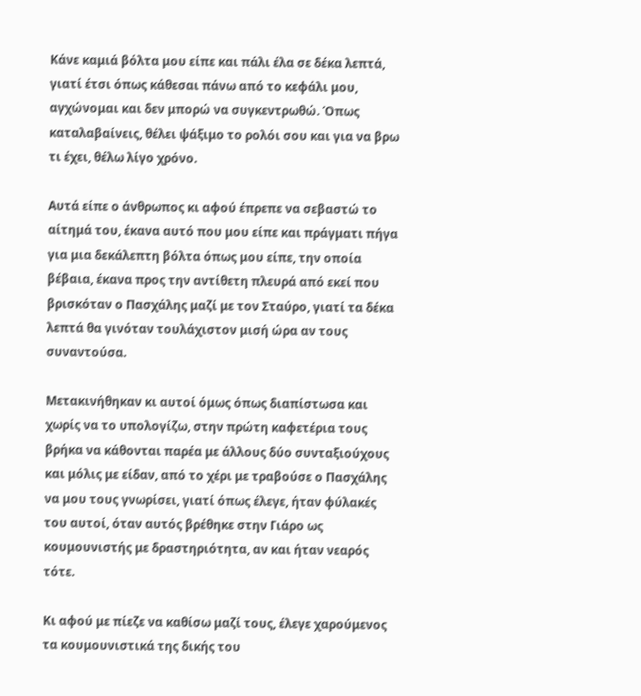Κάνε καμιά βόλτα μου είπε και πάλι έλα σε δέκα λεπτά, γιατί έτσι όπως κάθεσαι πάνω από το κεφάλι μου, αγχώνομαι και δεν μπορώ να συγκεντρωθώ. Όπως καταλαβαίνεις, θέλει ψάξιμο το ρολόι σου και για να βρω τι έχει, θέλω λίγο χρόνο.

Αυτά είπε ο άνθρωπος κι αφού έπρεπε να σεβαστώ το αίτημά του, έκανα αυτό που μου είπε και πράγματι πήγα για μια δεκάλεπτη βόλτα όπως μου είπε, την οποία βέβαια, έκανα προς την αντίθετη πλευρά από εκεί που βρισκόταν ο Πασχάλης μαζί με τον Σταύρο, γιατί τα δέκα λεπτά θα γινόταν τουλάχιστον μισή ώρα αν τους συναντούσα.

Μετακινήθηκαν κι αυτοί όμως όπως διαπίστωσα και χωρίς να το υπολογίζω, στην πρώτη καφετέρια τους βρήκα να κάθονται παρέα με άλλους δύο συνταξιούχους και μόλις με είδαν, από το χέρι με τραβούσε ο Πασχάλης να μου τους γνωρίσει, γιατί όπως έλεγε, ήταν φύλακές του αυτοί, όταν αυτός βρέθηκε στην Γιάρο ως κουμουνιστής με δραστηριότητα, αν και ήταν νεαρός τότε.

Κι αφού με πίεζε να καθίσω μαζί τους, έλεγε χαρούμενος τα κουμουνιστικά της δικής του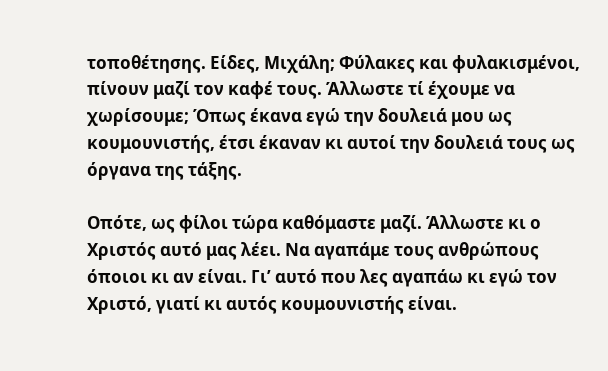τοποθέτησης. Είδες, Μιχάλη; Φύλακες και φυλακισμένοι, πίνουν μαζί τον καφέ τους. Άλλωστε τί έχουμε να χωρίσουμε; Όπως έκανα εγώ την δουλειά μου ως κουμουνιστής, έτσι έκαναν κι αυτοί την δουλειά τους ως όργανα της τάξης.

Οπότε, ως φίλοι τώρα καθόμαστε μαζί. Άλλωστε κι ο Χριστός αυτό μας λέει. Να αγαπάμε τους ανθρώπους όποιοι κι αν είναι. Γι’ αυτό που λες αγαπάω κι εγώ τον Χριστό, γιατί κι αυτός κουμουνιστής είναι.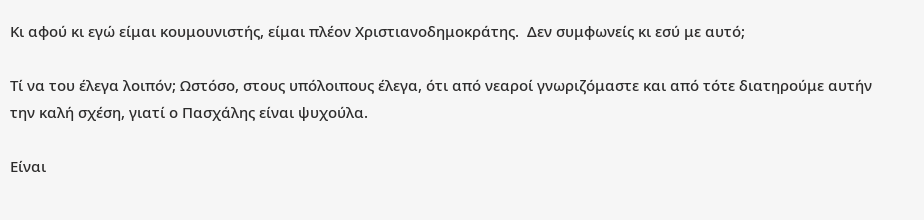Κι αφού κι εγώ είμαι κουμουνιστής, είμαι πλέον Χριστιανοδημοκράτης.  Δεν συμφωνείς κι εσύ με αυτό;

Τί να του έλεγα λοιπόν; Ωστόσο, στους υπόλοιπους έλεγα, ότι από νεαροί γνωριζόμαστε και από τότε διατηρούμε αυτήν την καλή σχέση, γιατί ο Πασχάλης είναι ψυχούλα.

Είναι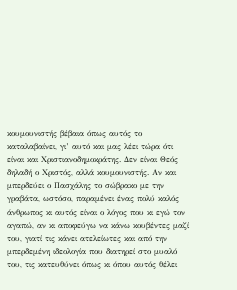κουμουνιστής βέβαια όπως αυτός το καταλαβαίνει, γι’ αυτό και μας λέει τώρα ότι είναι και Χριστιανοδημοκράτης. Δεν είναι Θεός δηλαδή ο Χριστός, αλλά κουμουνιστής. Αν και μπερδεύει ο Πασχάλης το σώβρακο με την γραβάτα, ωστόσο, παραμένει ένας πολύ καλός άνθρωπος κι αυτός είναι ο λόγος που κι εγώ τον αγαπώ, αν κι αποφεύγω να κάνω κουβέντες μαζί του, γιατί τις κάνει ατελείωτες και από την μπερδεμένη ιδεολογία που διατηρεί στο μυαλό του, τις κατευθύνει όπως κι όπου αυτός θέλει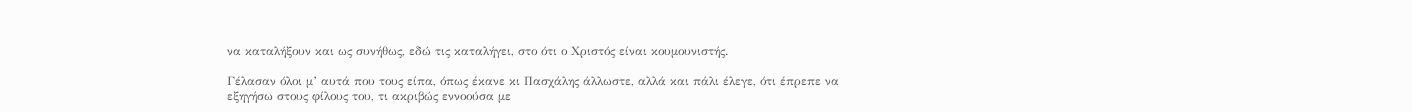να καταλήξουν και ως συνήθως, εδώ τις καταλήγει, στο ότι ο Χριστός είναι κουμουνιστής.

Γέλασαν όλοι μ’ αυτά που τους είπα, όπως έκανε κι Πασχάλης άλλωστε, αλλά και πάλι έλεγε, ότι έπρεπε να εξηγήσω στους φίλους του, τι ακριβώς εννοούσα με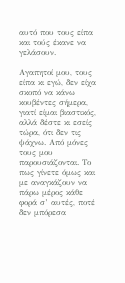αυτό που τους είπα και τούς έκανε να γελάσουν.

Αγαπητοί μου, τους είπα κι εγώ, δεν είχα σκοπό να κάνω κουβέντες σήμερα, γιατί είμαι βιαστικός, αλλά δέστε κι εσείς τώρα, ότι δεν τις ψάχνω. Από μόνες τους μου παρουσιάζονται. Το πως γίνετε όμως και με αναγκάζουν να πάρω μέρος κάθε φορά σ’ αυτές, ποτέ δεν μπόρεσα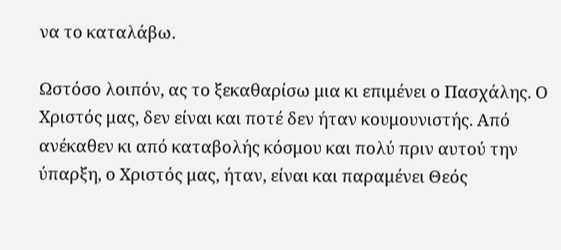να το καταλάβω.

Ωστόσο λοιπόν, ας το ξεκαθαρίσω μια κι επιμένει ο Πασχάλης. Ο Χριστός μας, δεν είναι και ποτέ δεν ήταν κουμουνιστής. Από ανέκαθεν κι από καταβολής κόσμου και πολύ πριν αυτού την ύπαρξη, ο Χριστός μας, ήταν, είναι και παραμένει Θεός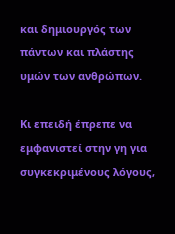και δημιουργός των πάντων και πλάστης υμών των ανθρώπων.

Κι επειδή έπρεπε να εμφανιστεί στην γη για συγκεκριμένους λόγους,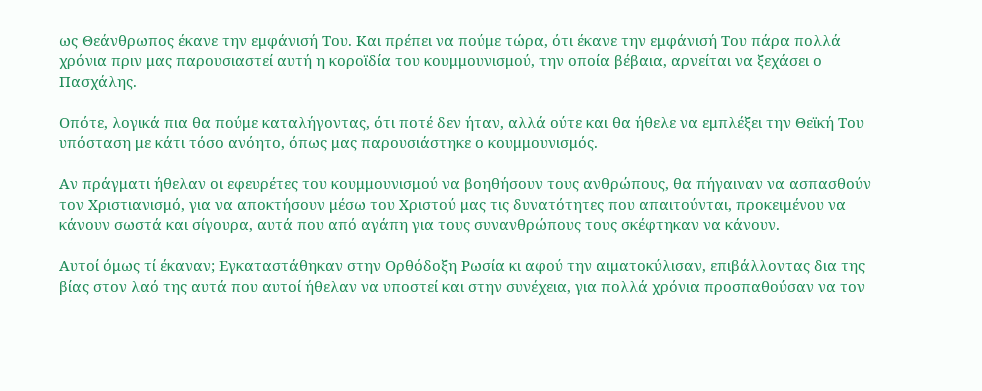ως Θεάνθρωπος έκανε την εμφάνισή Του. Και πρέπει να πούμε τώρα, ότι έκανε την εμφάνισή Του πάρα πολλά χρόνια πριν μας παρουσιαστεί αυτή η κοροϊδία του κουμμουνισμού, την οποία βέβαια, αρνείται να ξεχάσει ο Πασχάλης.

Οπότε, λογικά πια θα πούμε καταλήγοντας, ότι ποτέ δεν ήταν, αλλά ούτε και θα ήθελε να εμπλέξει την Θεϊκή Του υπόσταση με κάτι τόσο ανόητο, όπως μας παρουσιάστηκε ο κουμμουνισμός.

Αν πράγματι ήθελαν οι εφευρέτες του κουμμουνισμού να βοηθήσουν τους ανθρώπους, θα πήγαιναν να ασπασθούν τον Χριστιανισμό, για να αποκτήσουν μέσω του Χριστού μας τις δυνατότητες που απαιτούνται, προκειμένου να κάνουν σωστά και σίγουρα, αυτά που από αγάπη για τους συνανθρώπους τους σκέφτηκαν να κάνουν.

Αυτοί όμως τί έκαναν; Εγκαταστάθηκαν στην Ορθόδοξη Ρωσία κι αφού την αιματοκύλισαν, επιβάλλοντας δια της βίας στον λαό της αυτά που αυτοί ήθελαν να υποστεί και στην συνέχεια, για πολλά χρόνια προσπαθούσαν να τον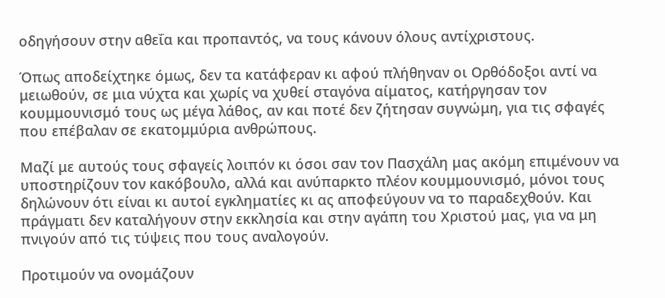οδηγήσουν στην αθεΐα και προπαντός, να τους κάνουν όλους αντίχριστους.

Όπως αποδείχτηκε όμως, δεν τα κατάφεραν κι αφού πλήθηναν οι Ορθόδοξοι αντί να μειωθούν, σε μια νύχτα και χωρίς να χυθεί σταγόνα αίματος, κατήργησαν τον κουμμουνισμό τους ως μέγα λάθος, αν και ποτέ δεν ζήτησαν συγνώμη, για τις σφαγές που επέβαλαν σε εκατομμύρια ανθρώπους.

Μαζί με αυτούς τους σφαγείς λοιπόν κι όσοι σαν τον Πασχάλη μας ακόμη επιμένουν να υποστηρίζουν τον κακόβουλο, αλλά και ανύπαρκτο πλέον κουμμουνισμό, μόνοι τους δηλώνουν ότι είναι κι αυτοί εγκληματίες κι ας αποφεύγουν να το παραδεχθούν. Και πράγματι δεν καταλήγουν στην εκκλησία και στην αγάπη του Χριστού μας, για να μη πνιγούν από τις τύψεις που τους αναλογούν.

Προτιμούν να ονομάζουν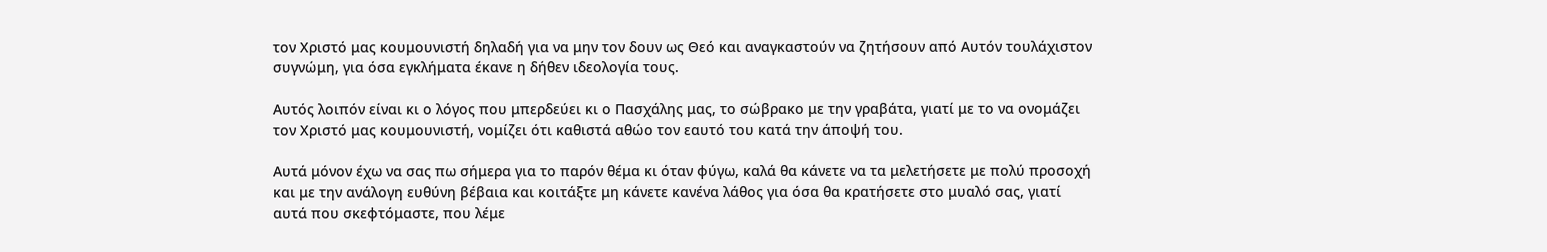τον Χριστό μας κουμουνιστή δηλαδή για να μην τον δουν ως Θεό και αναγκαστούν να ζητήσουν από Αυτόν τουλάχιστον συγνώμη, για όσα εγκλήματα έκανε η δήθεν ιδεολογία τους.

Αυτός λοιπόν είναι κι ο λόγος που μπερδεύει κι ο Πασχάλης μας, το σώβρακο με την γραβάτα, γιατί με το να ονομάζει τον Χριστό μας κουμουνιστή, νομίζει ότι καθιστά αθώο τον εαυτό του κατά την άποψή του.

Αυτά μόνον έχω να σας πω σήμερα για το παρόν θέμα κι όταν φύγω, καλά θα κάνετε να τα μελετήσετε με πολύ προσοχή και με την ανάλογη ευθύνη βέβαια και κοιτάξτε μη κάνετε κανένα λάθος για όσα θα κρατήσετε στο μυαλό σας, γιατί αυτά που σκεφτόμαστε, που λέμε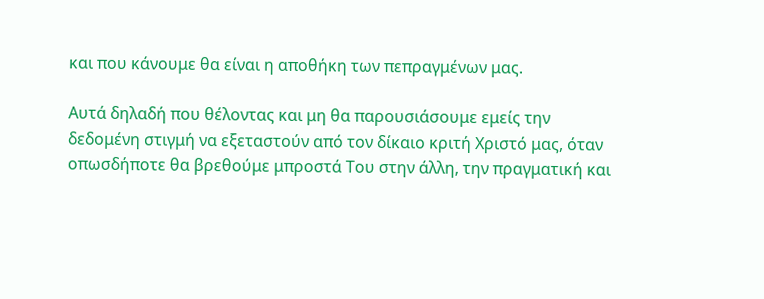και που κάνουμε θα είναι η αποθήκη των πεπραγμένων μας.

Αυτά δηλαδή που θέλοντας και μη θα παρουσιάσουμε εμείς την δεδομένη στιγμή να εξεταστούν από τον δίκαιο κριτή Χριστό μας, όταν οπωσδήποτε θα βρεθούμε μπροστά Του στην άλλη, την πραγματική και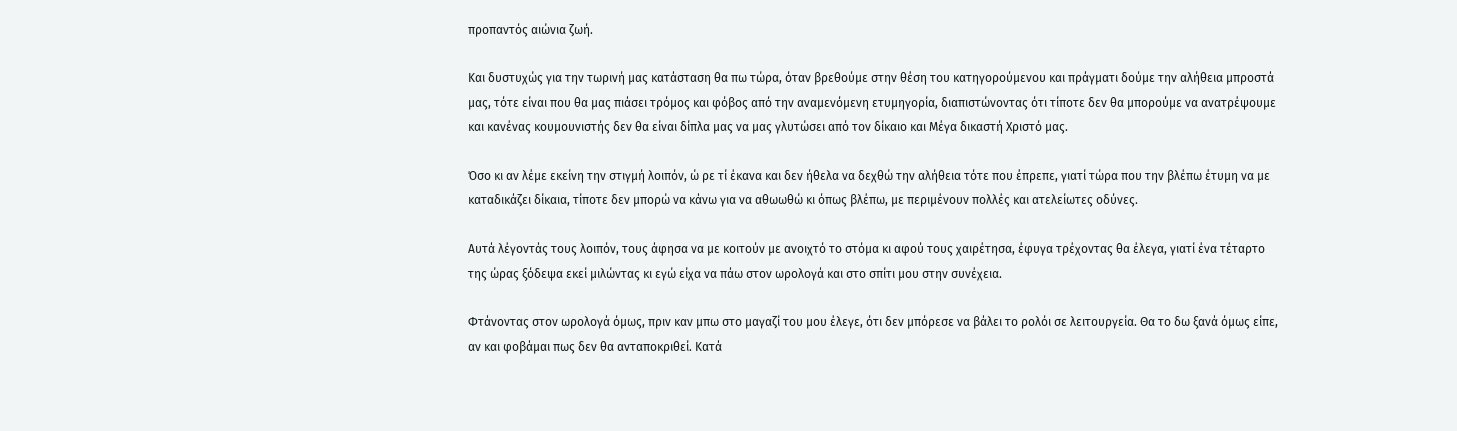προπαντός αιώνια ζωή.

Και δυστυχώς για την τωρινή μας κατάσταση θα πω τώρα, όταν βρεθούμε στην θέση του κατηγορούμενου και πράγματι δούμε την αλήθεια μπροστά μας, τότε είναι που θα μας πιάσει τρόμος και φόβος από την αναμενόμενη ετυμηγορία, διαπιστώνοντας ότι τίποτε δεν θα μπορούμε να ανατρέψουμε και κανένας κουμουνιστής δεν θα είναι δίπλα μας να μας γλυτώσει από τον δίκαιο και Μέγα δικαστή Χριστό μας.

Όσο κι αν λέμε εκείνη την στιγμή λοιπόν, ώ ρε τί έκανα και δεν ήθελα να δεχθώ την αλήθεια τότε που έπρεπε, γιατί τώρα που την βλέπω έτυμη να με καταδικάζει δίκαια, τίποτε δεν μπορώ να κάνω για να αθωωθώ κι όπως βλέπω, με περιμένουν πολλές και ατελείωτες οδύνες.

Αυτά λέγοντάς τους λοιπόν, τους άφησα να με κοιτούν με ανοιχτό το στόμα κι αφού τους χαιρέτησα, έφυγα τρέχοντας θα έλεγα, γιατί ένα τέταρτο της ώρας ξόδεψα εκεί μιλώντας κι εγώ είχα να πάω στον ωρολογά και στο σπίτι μου στην συνέχεια.

Φτάνοντας στον ωρολογά όμως, πριν καν μπω στο μαγαζί του μου έλεγε, ότι δεν μπόρεσε να βάλει το ρολόι σε λειτουργεία. Θα το δω ξανά όμως είπε, αν και φοβάμαι πως δεν θα ανταποκριθεί. Κατά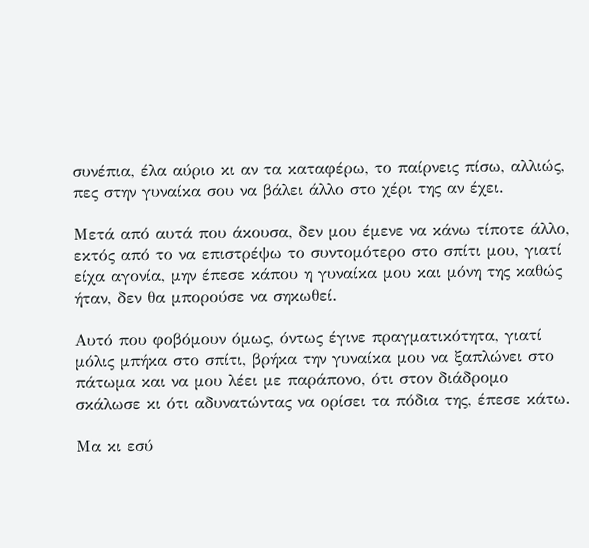συνέπια, έλα αύριο κι αν τα καταφέρω, το παίρνεις πίσω, αλλιώς, πες στην γυναίκα σου να βάλει άλλο στο χέρι της αν έχει.

Μετά από αυτά που άκουσα, δεν μου έμενε να κάνω τίποτε άλλο, εκτός από το να επιστρέψω το συντομότερο στο σπίτι μου, γιατί είχα αγονία, μην έπεσε κάπου η γυναίκα μου και μόνη της καθώς ήταν, δεν θα μπορούσε να σηκωθεί.

Αυτό που φοβόμουν όμως, όντως έγινε πραγματικότητα, γιατί μόλις μπήκα στο σπίτι, βρήκα την γυναίκα μου να ξαπλώνει στο πάτωμα και να μου λέει με παράπονο, ότι στον διάδρομο σκάλωσε κι ότι αδυνατώντας να ορίσει τα πόδια της, έπεσε κάτω.

Μα κι εσύ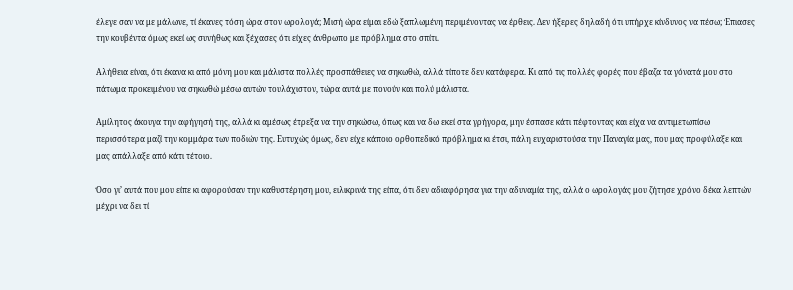έλεγε σαν να με μάλωνε, τί έκανες τόση ώρα στον ωρολογά; Μισή ώρα είμαι εδώ ξαπλωμένη περιμένοντας να έρθεις. Δεν ήξερες δηλαδή ότι υπήρχε κίνδυνος να πέσω; Έπιασες την κουβέντα όμως εκεί ως συνήθως και ξέχασες ότι είχες άνθρωπο με πρόβλημα στο σπίτι.

Αλήθεια είναι, ότι έκανα κι από μόνη μου και μάλιστα πολλές προσπάθειες να σηκωθώ, αλλά τίποτε δεν κατάφερα. Κι από τις πολλές φορές που έβαζα τα γόνατά μου στο πάτωμα προκειμένου να σηκωθώ μέσω αυτών τουλάχιστον, τώρα αυτά με πονούν και πολύ μάλιστα.

Αμίλητος άκουγα την αφήγησή της, αλλά κι αμέσως έτρεξα να την σηκώσω, όπως και να δω εκεί στα γρήγορα, μην έσπασε κάτι πέφτοντας και είχα να αντιμετωπίσω περισσότερα μαζί την κομμάρα των ποδιών της. Ευτυχώς όμως, δεν είχε κάποιο ορθοπεδικό πρόβλημα κι έτσι, πάλη ευχαριστούσα την Παναγία μας, που μας προφύλαξε και μας απάλλαξε από κάτι τέτοιο.

Όσο γι’ αυτά που μου είπε κι αφορούσαν την καθυστέρηση μου, ειλικρινά της είπα, ότι δεν αδιαφόρησα για την αδυναμία της, αλλά ο ωρολογάς μου ζήτησε χρόνο δέκα λεπτών μέχρι να δει τί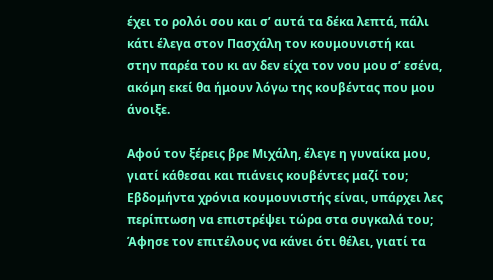έχει το ρολόι σου και σ’ αυτά τα δέκα λεπτά, πάλι κάτι έλεγα στον Πασχάλη τον κουμουνιστή και στην παρέα του κι αν δεν είχα τον νου μου σ’ εσένα, ακόμη εκεί θα ήμουν λόγω της κουβέντας που μου άνοιξε.

Αφού τον ξέρεις βρε Μιχάλη, έλεγε η γυναίκα μου, γιατί κάθεσαι και πιάνεις κουβέντες μαζί του; Εβδομήντα χρόνια κουμουνιστής είναι, υπάρχει λες περίπτωση να επιστρέψει τώρα στα συγκαλά του; Άφησε τον επιτέλους να κάνει ότι θέλει, γιατί τα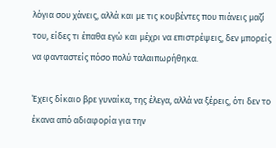λόγια σου χάνεις, αλλά και με τις κουβέντες που πιάνεις μαζί του, είδες τι έπαθα εγώ και μέχρι να επιστρέψεις, δεν μπορείς να φανταστείς πόσο πολύ ταλαιπωρήθηκα.

Έχεις δίκαιο βρε γυναίκα, της έλεγα, αλλά να ξέρεις, ότι δεν το έκανα από αδιαφορία για την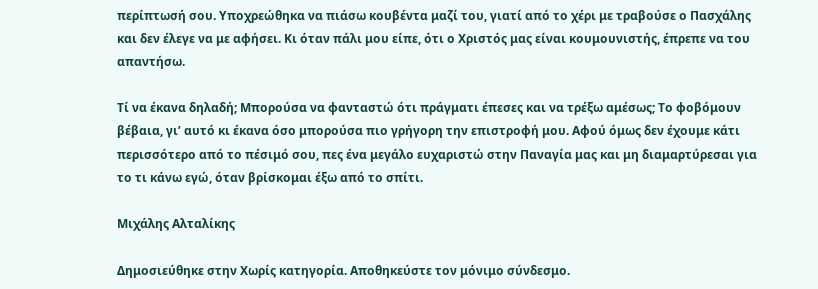περίπτωσή σου. Υποχρεώθηκα να πιάσω κουβέντα μαζί του, γιατί από το χέρι με τραβούσε ο Πασχάλης και δεν έλεγε να με αφήσει. Κι όταν πάλι μου είπε, ότι ο Χριστός μας είναι κουμουνιστής, έπρεπε να του απαντήσω.

Τί να έκανα δηλαδή; Μπορούσα να φανταστώ ότι πράγματι έπεσες και να τρέξω αμέσως; Το φοβόμουν βέβαια, γι’ αυτό κι έκανα όσο μπορούσα πιο γρήγορη την επιστροφή μου. Αφού όμως δεν έχουμε κάτι περισσότερο από το πέσιμό σου, πες ένα μεγάλο ευχαριστώ στην Παναγία μας και μη διαμαρτύρεσαι για το τι κάνω εγώ, όταν βρίσκομαι έξω από το σπίτι.

Μιχάλης Αλταλίκης

Δημοσιεύθηκε στην Χωρίς κατηγορία. Αποθηκεύστε τον μόνιμο σύνδεσμο.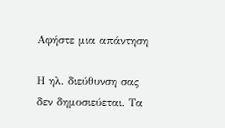Αφήστε μια απάντηση

Η ηλ. διεύθυνση σας δεν δημοσιεύεται. Τα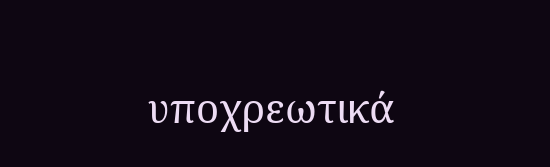υποχρεωτικά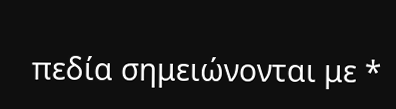πεδία σημειώνονται με *